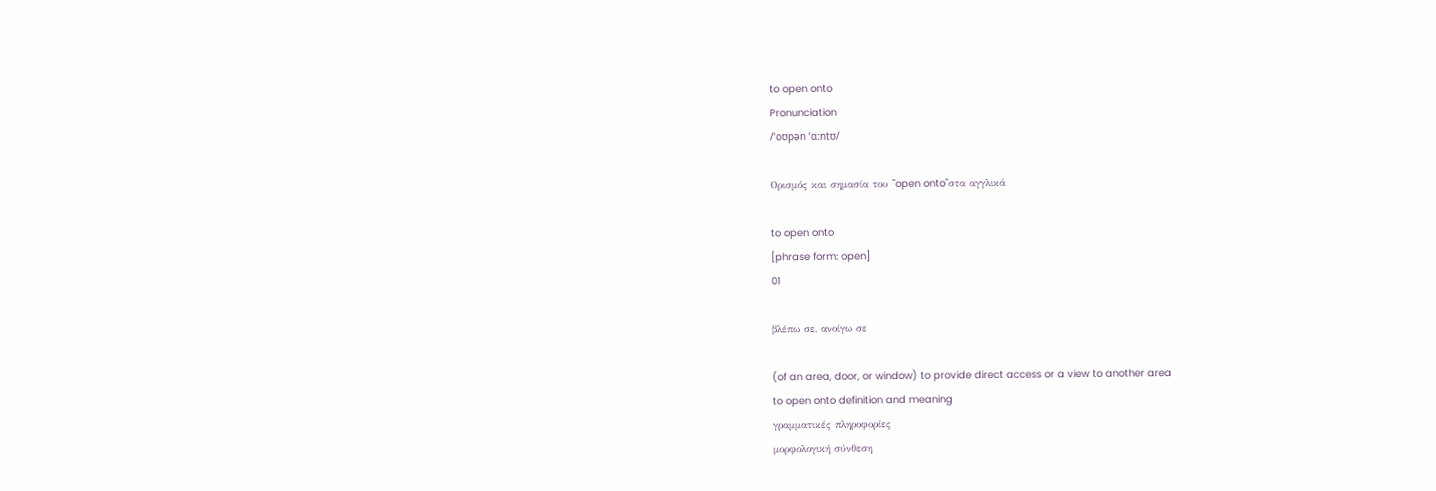to open onto
Pronunciation
/ˈoʊpən ˈɑːntʊ/

Ορισμός και σημασία του "open onto"στα αγγλικά

to open onto
[phrase form: open]
01

βλέπω σε, ανοίγω σε

(of an area, door, or window) to provide direct access or a view to another area
to open onto definition and meaning
γραμματικές πληροφορίες
μορφολογική σύνθεση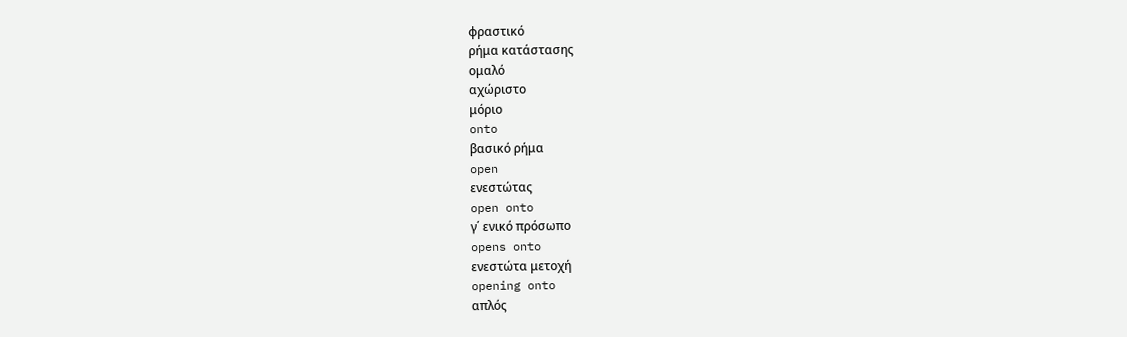φραστικό
ρήμα κατάστασης
ομαλό
αχώριστο
μόριο
onto
βασικό ρήμα
open
ενεστώτας
open onto
γ΄ ενικό πρόσωπο
opens onto
ενεστώτα μετοχή
opening onto
απλός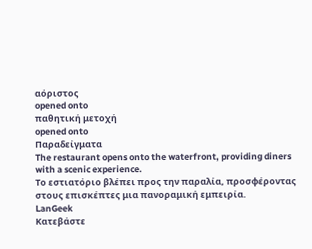αόριστος
opened onto
παθητική μετοχή
opened onto
Παραδείγματα
The restaurant opens onto the waterfront, providing diners with a scenic experience.
Το εστιατόριο βλέπει προς την παραλία, προσφέροντας στους επισκέπτες μια πανοραμική εμπειρία.
LanGeek
Κατεβάστε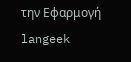την Εφαρμογή
langeek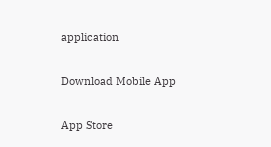application

Download Mobile App

App Store